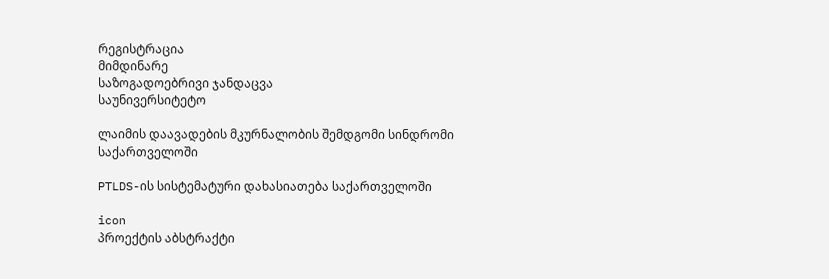რეგისტრაცია
მიმდინარე
საზოგადოებრივი ჯანდაცვა
საუნივერსიტეტო

ლაიმის დაავადების მკურნალობის შემდგომი სინდრომი საქართველოში

PTLDS-ის სისტემატური დახასიათება საქართველოში

icon
პროექტის აბსტრაქტი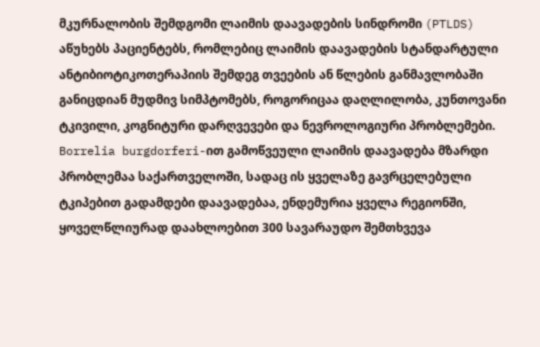მკურნალობის შემდგომი ლაიმის დაავადების სინდრომი (PTLDS) აწუხებს პაციენტებს, რომლებიც ლაიმის დაავადების სტანდარტული ანტიბიოტიკოთერაპიის შემდეგ თვეების ან წლების განმავლობაში განიცდიან მუდმივ სიმპტომებს, როგორიცაა დაღლილობა, კუნთოვანი ტკივილი, კოგნიტური დარღვევები და ნევროლოგიური პრობლემები. Borrelia burgdorferi-ით გამოწვეული ლაიმის დაავადება მზარდი პრობლემაა საქართველოში, სადაც ის ყველაზე გავრცელებული ტკიპებით გადამდები დაავადებაა, ენდემურია ყველა რეგიონში, ყოველწლიურად დაახლოებით 300 სავარაუდო შემთხვევა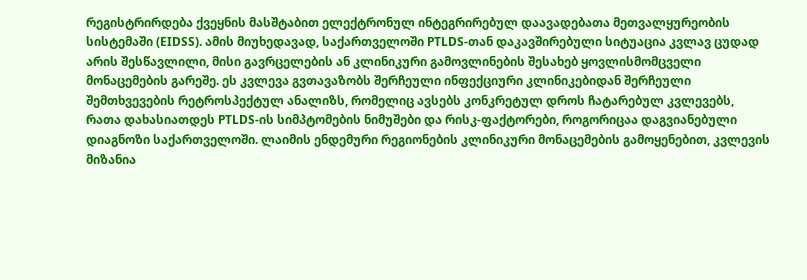რეგისტრირდება ქვეყნის მასშტაბით ელექტრონულ ინტეგრირებულ დაავადებათა მეთვალყურეობის სისტემაში (EIDSS). ამის მიუხედავად, საქართველოში PTLDS-თან დაკავშირებული სიტუაცია კვლავ ცუდად არის შესწავლილი, მისი გავრცელების ან კლინიკური გამოვლინების შესახებ ყოვლისმომცველი მონაცემების გარეშე. ეს კვლევა გვთავაზობს შერჩეული ინფექციური კლინიკებიდან შერჩეული შემთხვევების რეტროსპექტულ ანალიზს, რომელიც ავსებს კონკრეტულ დროს ჩატარებულ კვლევებს, რათა დახასიათდეს PTLDS-ის სიმპტომების ნიმუშები და რისკ-ფაქტორები, როგორიცაა დაგვიანებული დიაგნოზი საქართველოში. ლაიმის ენდემური რეგიონების კლინიკური მონაცემების გამოყენებით, კვლევის მიზანია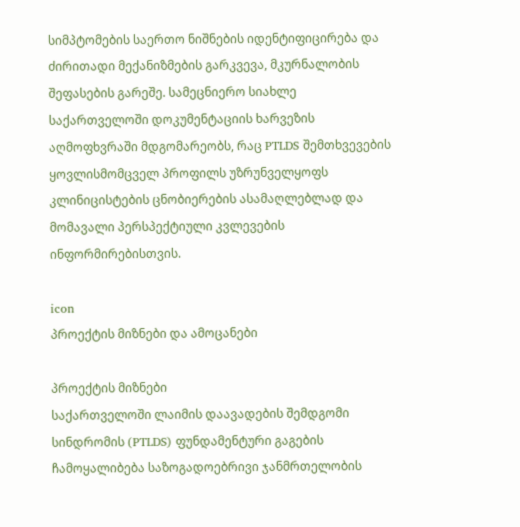სიმპტომების საერთო ნიშნების იდენტიფიცირება და ძირითადი მექანიზმების გარკვევა, მკურნალობის შეფასების გარეშე. სამეცნიერო სიახლე საქართველოში დოკუმენტაციის ხარვეზის აღმოფხვრაში მდგომარეობს, რაც PTLDS შემთხვევების ყოვლისმომცველ პროფილს უზრუნველყოფს კლინიცისტების ცნობიერების ასამაღლებლად და მომავალი პერსპექტიული კვლევების ინფორმირებისთვის.

icon
პროექტის მიზნები და ამოცანები

პროექტის მიზნები
საქართველოში ლაიმის დაავადების შემდგომი სინდრომის (PTLDS) ფუნდამენტური გაგების ჩამოყალიბება საზოგადოებრივი ჯანმრთელობის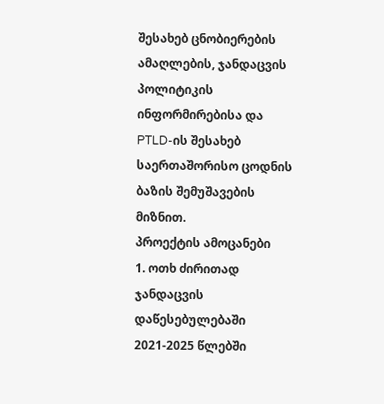შესახებ ცნობიერების ამაღლების, ჯანდაცვის პოლიტიკის ინფორმირებისა და PTLD-ის შესახებ საერთაშორისო ცოდნის ბაზის შემუშავების მიზნით.
პროექტის ამოცანები
1. ოთხ ძირითად ჯანდაცვის დაწესებულებაში 2021-2025 წლებში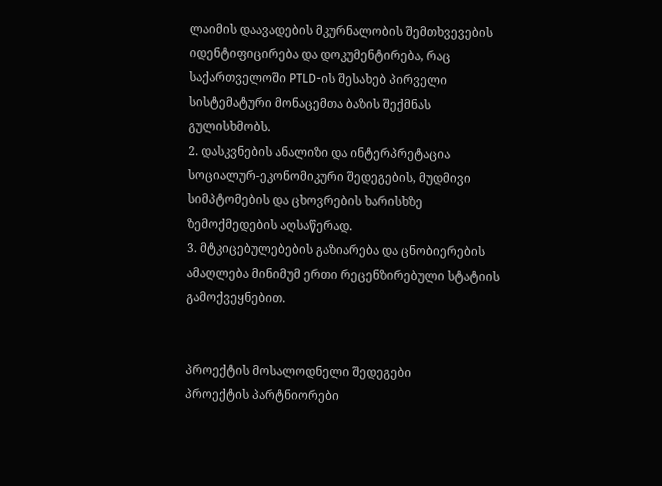ლაიმის დაავადების მკურნალობის შემთხვევების იდენტიფიცირება და დოკუმენტირება, რაც საქართველოში PTLD-ის შესახებ პირველი სისტემატური მონაცემთა ბაზის შექმნას გულისხმობს.
2. დასკვნების ანალიზი და ინტერპრეტაცია სოციალურ-ეკონომიკური შედეგების, მუდმივი სიმპტომების და ცხოვრების ხარისხზე ზემოქმედების აღსაწერად.
3. მტკიცებულებების გაზიარება და ცნობიერების ამაღლება მინიმუმ ერთი რეცენზირებული სტატიის გამოქვეყნებით.


პროექტის მოსალოდნელი შედეგები
პროექტის პარტნიორები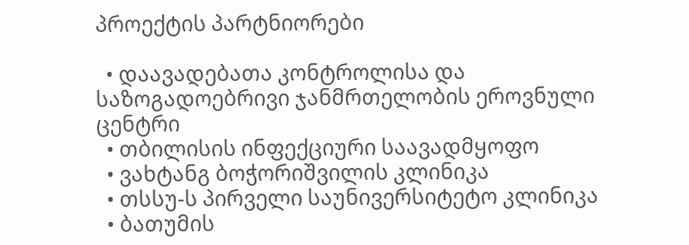პროექტის პარტნიორები

  • დაავადებათა კონტროლისა და საზოგადოებრივი ჯანმრთელობის ეროვნული ცენტრი
  • თბილისის ინფექციური საავადმყოფო
  • ვახტანგ ბოჭორიშვილის კლინიკა
  • თსსუ-ს პირველი საუნივერსიტეტო კლინიკა
  • ბათუმის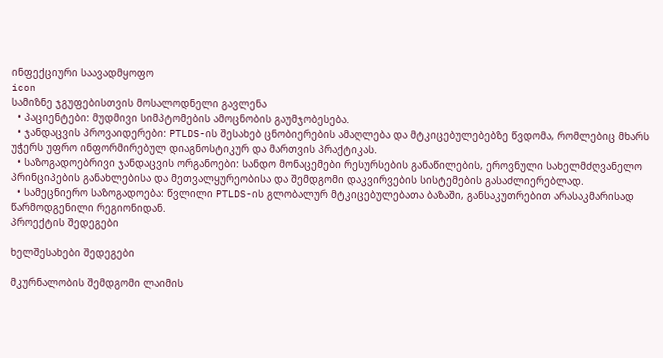ინფექციური საავადმყოფო
icon
სამიზნე ჯგუფებისთვის მოსალოდნელი გავლენა
  • პაციენტები: მუდმივი სიმპტომების ამოცნობის გაუმჯობესება.
  • ჯანდაცვის პროვაიდერები: PTLDS-ის შესახებ ცნობიერების ამაღლება და მტკიცებულებებზე წვდომა, რომლებიც მხარს უჭერს უფრო ინფორმირებულ დიაგნოსტიკურ და მართვის პრაქტიკას.
  • საზოგადოებრივი ჯანდაცვის ორგანოები: სანდო მონაცემები რესურსების განაწილების, ეროვნული სახელმძღვანელო პრინციპების განახლებისა და მეთვალყურეობისა და შემდგომი დაკვირვების სისტემების გასაძლიერებლად.
  • სამეცნიერო საზოგადოება: წვლილი PTLDS-ის გლობალურ მტკიცებულებათა ბაზაში, განსაკუთრებით არასაკმარისად წარმოდგენილი რეგიონიდან.
პროექტის შედეგები

ხელშესახები შედეგები

მკურნალობის შემდგომი ლაიმის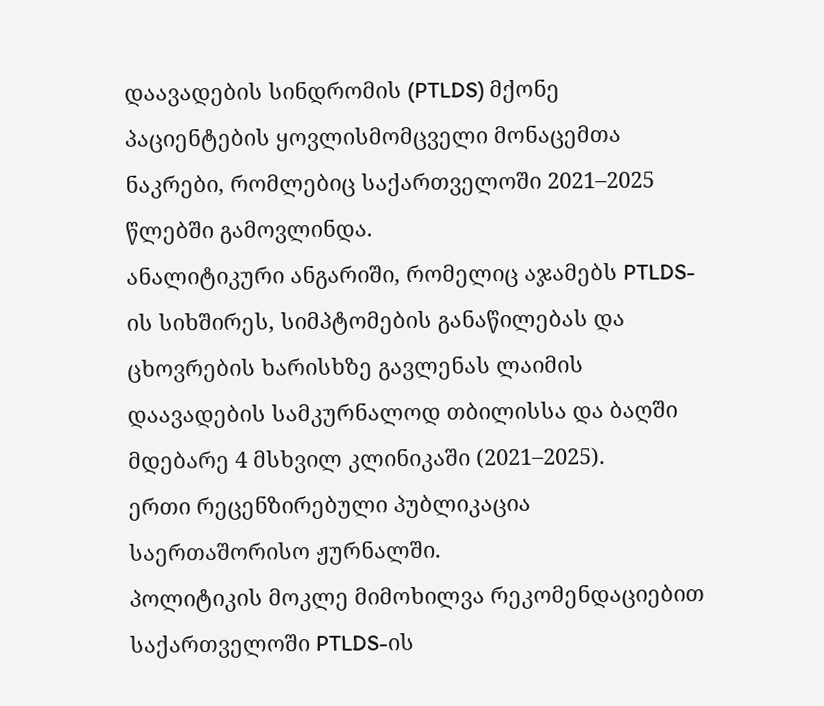დაავადების სინდრომის (PTLDS) მქონე პაციენტების ყოვლისმომცველი მონაცემთა ნაკრები, რომლებიც საქართველოში 2021–2025 წლებში გამოვლინდა.
ანალიტიკური ანგარიში, რომელიც აჯამებს PTLDS-ის სიხშირეს, სიმპტომების განაწილებას და ცხოვრების ხარისხზე გავლენას ლაიმის დაავადების სამკურნალოდ თბილისსა და ბაღში მდებარე 4 მსხვილ კლინიკაში (2021–2025).
ერთი რეცენზირებული პუბლიკაცია საერთაშორისო ჟურნალში.
პოლიტიკის მოკლე მიმოხილვა რეკომენდაციებით საქართველოში PTLDS-ის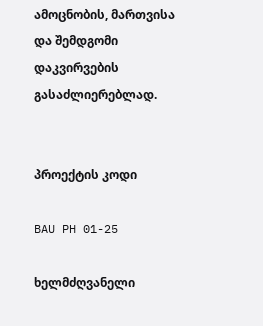ამოცნობის, მართვისა და შემდგომი დაკვირვების გასაძლიერებლად.


პროექტის კოდი

BAU PH 01-25

ხელმძღვანელი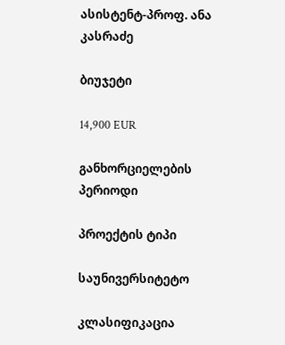ასისტენტ-პროფ. ანა კასრაძე

ბიუჯეტი

14,900 EUR

განხორციელების პერიოდი

პროექტის ტიპი

საუნივერსიტეტო

კლასიფიკაცია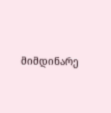მიმდინარე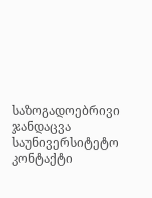საზოგადოებრივი ჯანდაცვა
საუნივერსიტეტო
კონტაქტი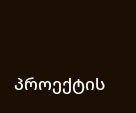პროექტის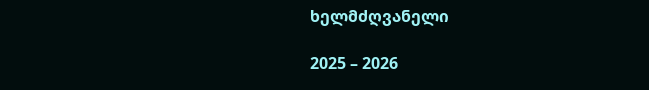ხელმძღვანელი

2025 – 2026